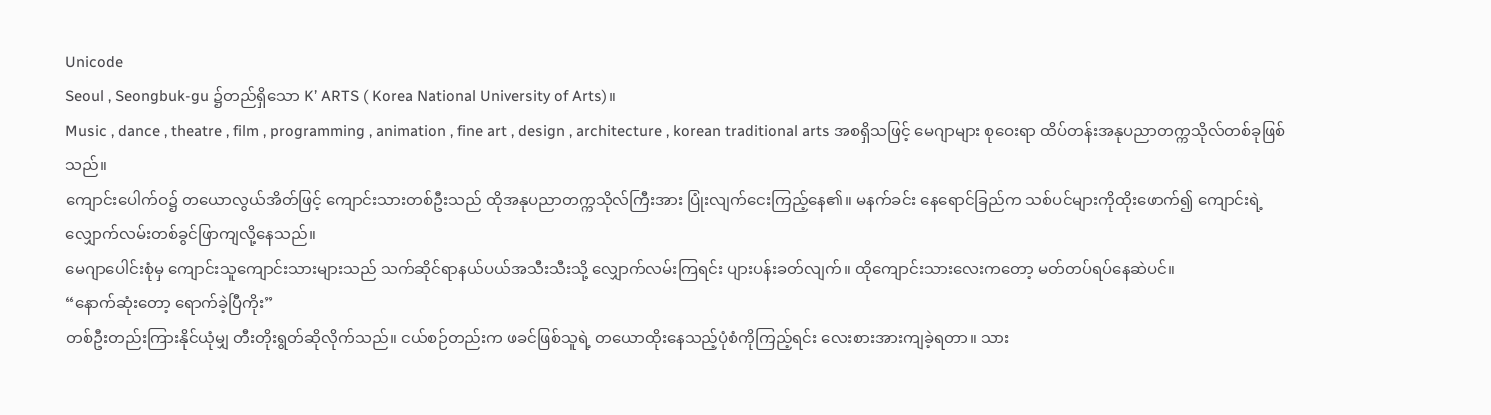Unicode
Seoul , Seongbuk-gu ၌တည်ရှိသော K’ ARTS ( Korea National University of Arts)။
Music , dance , theatre , film , programming , animation , fine art , design , architecture , korean traditional arts အစရှိသဖြင့် မေဂျာများ စုဝေးရာ ထိပ်တန်းအနုပညာတက္ကသိုလ်တစ်ခုဖြစ်သည်။
ကျောင်းပေါက်ဝ၌ တယောလွယ်အိတ်ဖြင့် ကျောင်းသားတစ်ဦးသည် ထိုအနုပညာတက္ကသိုလ်ကြီးအား ပြုံးလျက်ငေးကြည့်နေ၏။ မနက်ခင်း နေရောင်ခြည်က သစ်ပင်များကိုထိုးဖောက်၍ ကျောင်းရဲ့ လျှောက်လမ်းတစ်ခွင်ဖြာကျလို့နေသည်။
မေဂျာပေါင်းစုံမှ ကျောင်းသူကျောင်းသားများသည် သက်ဆိုင်ရာနယ်ပယ်အသီးသီးသို့ လျှောက်လမ်းကြရင်း ပျားပန်းခတ်လျက်။ ထိုကျောင်းသားလေးကတော့ မတ်တပ်ရပ်နေဆဲပင်။
“နောက်ဆုံးတော့ ရောက်ခဲ့ပြီကိုး”
တစ်ဦးတည်းကြားနိုင်ယုံမျှ တီးတိုးရွတ်ဆိုလိုက်သည်။ ငယ်စဉ်တည်းက ဖခင်ဖြစ်သူရဲ့ တယောထိုးနေသည့်ပုံစံကိုကြည့်ရင်း လေးစားအားကျခဲ့ရတာ။ သား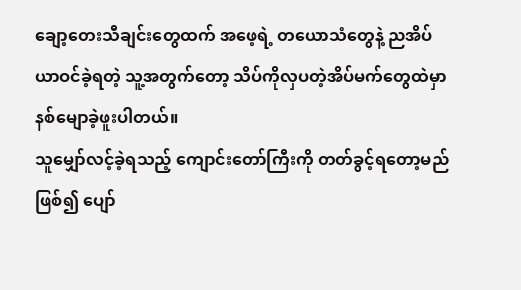ချော့တေးသီချင်းတွေထက် အဖေ့ရဲ့ တယောသံတွေနဲ့ ညအိပ်ယာဝင်ခဲ့ရတဲ့ သူ့အတွက်တော့ သိပ်ကိုလှပတဲ့အိပ်မက်တွေထဲမှာနစ်မျောခဲ့ဖူးပါတယ်။
သူမျှော်လင့်ခဲ့ရသည့် ကျောင်းတော်ကြီးကို တတ်ခွင့်ရတော့မည်ဖြစ်၍ ပျော်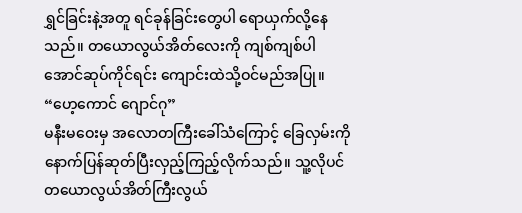ရွှင်ခြင်းနဲ့အတူ ရင်ခုန်ခြင်းတွေပါ ရောယှက်လို့နေသည်။ တယောလွယ်အိတ်လေးကို ကျစ်ကျစ်ပါအောင်ဆုပ်ကိုင်ရင်း ကျောင်းထဲသို့ဝင်မည်အပြု။
“ဟေ့ကောင် ဂျောင်ဂု”
မနီးမဝေးမှ အလောတကြီးခေါ်သံကြောင့် ခြေလှမ်းကိုနောက်ပြန်ဆုတ်ပြီးလှည့်ကြည့်လိုက်သည်။ သူ့လိုပင် တယောလွယ်အိတ်ကြီးလွယ်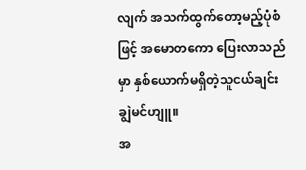လျက် အသက်ထွက်တော့မည့်ပုံစံဖြင့် အမောတကော ပြေးလာသည်မှာ နှစ်ယောက်မရှိတဲ့သူငယ်ချင်း ချွဲမင်ဟျူ။
အ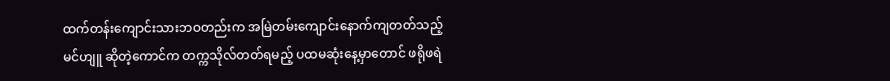ထက်တန်းကျောင်းသားဘဝတည်းက အမြဲတမ်းကျောင်းနောက်ကျတတ်သည့် မင်ဟျူ ဆိုတဲ့ကောင်က တက္ကသိုလ်တတ်ရမည့် ပထမဆုံးနေ့မှာတောင် ဖရိုဖရဲ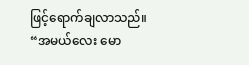ဖြင့်ရောက်ချလာသည်။
“အမယ်လေး မော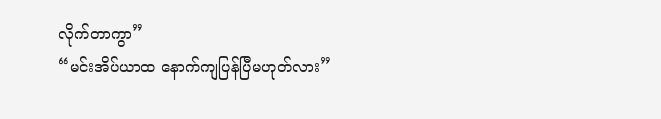လိုက်တာကွာ”
“မင်းအိပ်ယာထ နောက်ကျပြန်ပြီမဟုတ်လား”